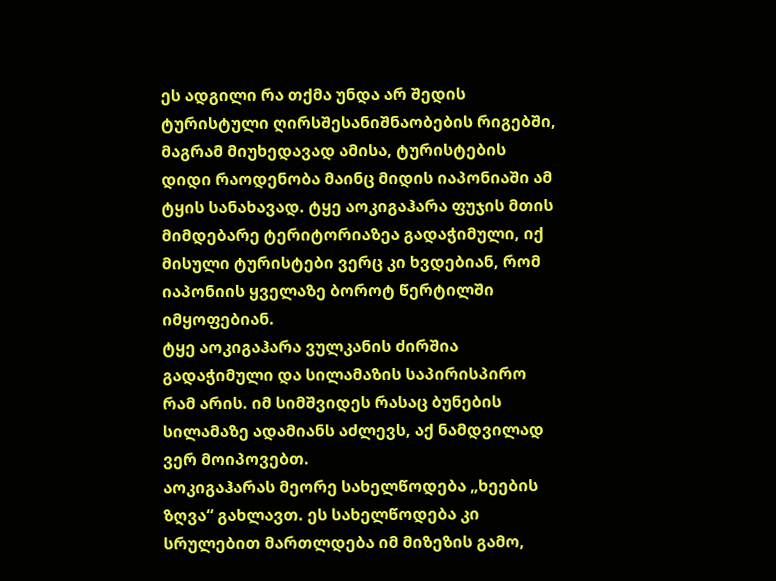ეს ადგილი რა თქმა უნდა არ შედის ტურისტული ღირსშესანიშნაობების რიგებში, მაგრამ მიუხედავად ამისა, ტურისტების დიდი რაოდენობა მაინც მიდის იაპონიაში ამ ტყის სანახავად. ტყე აოკიგაჰარა ფუჯის მთის მიმდებარე ტერიტორიაზეა გადაჭიმული, იქ მისული ტურისტები ვერც კი ხვდებიან, რომ იაპონიის ყველაზე ბოროტ წერტილში იმყოფებიან.
ტყე აოკიგაჰარა ვულკანის ძირშია გადაჭიმული და სილამაზის საპირისპირო რამ არის. იმ სიმშვიდეს რასაც ბუნების სილამაზე ადამიანს აძლევს, აქ ნამდვილად ვერ მოიპოვებთ.
აოკიგაჰარას მეორე სახელწოდება „ხეების ზღვა“ გახლავთ. ეს სახელწოდება კი სრულებით მართლდება იმ მიზეზის გამო,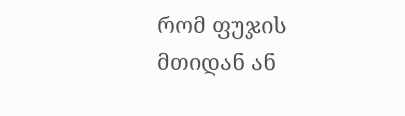რომ ფუჯის მთიდან ან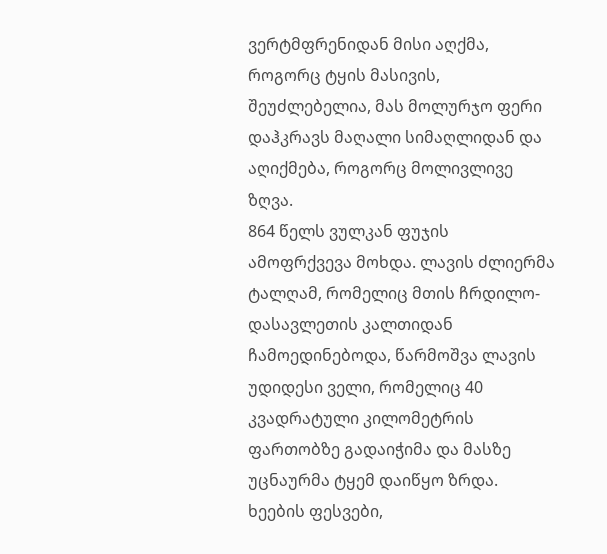ვერტმფრენიდან მისი აღქმა, როგორც ტყის მასივის, შეუძლებელია, მას მოლურჯო ფერი დაჰკრავს მაღალი სიმაღლიდან და აღიქმება, როგორც მოლივლივე ზღვა.
864 წელს ვულკან ფუჯის ამოფრქვევა მოხდა. ლავის ძლიერმა ტალღამ, რომელიც მთის ჩრდილო-დასავლეთის კალთიდან ჩამოედინებოდა, წარმოშვა ლავის უდიდესი ველი, რომელიც 40 კვადრატული კილომეტრის ფართობზე გადაიჭიმა და მასზე უცნაურმა ტყემ დაიწყო ზრდა. ხეების ფესვები,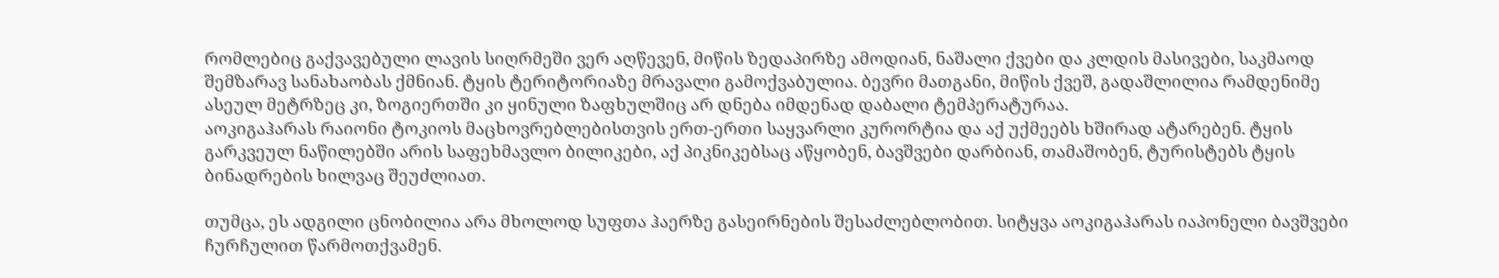რომლებიც გაქვავებული ლავის სიღრმეში ვერ აღწევენ, მიწის ზედაპირზე ამოდიან, ნაშალი ქვები და კლდის მასივები, საკმაოდ შემზარავ სანახაობას ქმნიან. ტყის ტერიტორიაზე მრავალი გამოქვაბულია. ბევრი მათგანი, მიწის ქვეშ, გადაშლილია რამდენიმე ასეულ მეტრზეც კი, ზოგიერთში კი ყინული ზაფხულშიც არ დნება იმდენად დაბალი ტემპერატურაა.
აოკიგაჰარას რაიონი ტოკიოს მაცხოვრებლებისთვის ერთ-ერთი საყვარლი კურორტია და აქ უქმეებს ხშირად ატარებენ. ტყის გარკვეულ ნაწილებში არის საფეხმავლო ბილიკები, აქ პიკნიკებსაც აწყობენ, ბავშვები დარბიან, თამაშობენ, ტურისტებს ტყის ბინადრების ხილვაც შეუძლიათ.

თუმცა, ეს ადგილი ცნობილია არა მხოლოდ სუფთა ჰაერზე გასეირნების შესაძლებლობით. სიტყვა აოკიგაჰარას იაპონელი ბავშვები ჩურჩულით წარმოთქვამენ.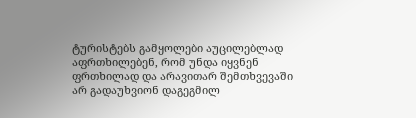ტურისტებს გამყოლები აუცილებლად აფრთხილებენ, რომ უნდა იყვნენ ფრთხილად და არავითარ შემთხვევაში არ გადაუხვიონ დაგეგმილ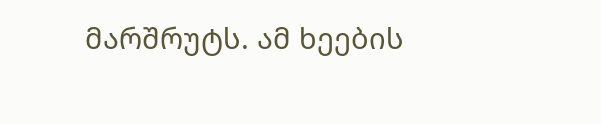მარშრუტს. ამ ხეების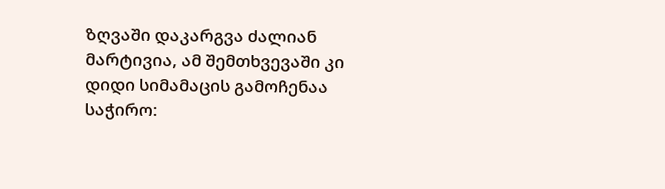ზღვაში დაკარგვა ძალიან მარტივია, ამ შემთხვევაში კი დიდი სიმამაცის გამოჩენაა საჭირო: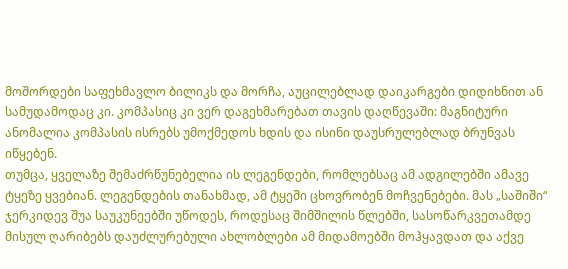მოშორდები საფეხმავლო ბილიკს და მორჩა, აუცილებლად დაიკარგები დიდიხნით ან სამუდამოდაც კი. კომპასიც კი ვერ დაგეხმარებათ თავის დაღწევაში: მაგნიტური ანომალია კომპასის ისრებს უმოქმედოს ხდის და ისინი დაუსრულებლად ბრუნვას იწყებენ.
თუმცა, ყველაზე შემაძრწუნებელია ის ლეგენდები, რომლებსაც ამ ადგილებში ამავე ტყეზე ყვებიან. ლეგენდების თანახმად, ამ ტყეში ცხოვრობენ მოჩვენებები. მას „საშიში“ ჯერკიდევ შუა საუკუნეებში უწოდეს, როდესაც შიმშილის წლებში, სასოწარკვეთამდე მისულ ღარიბებს დაუძლურებული ახლობლები ამ მიდამოებში მოჰყავდათ და აქვე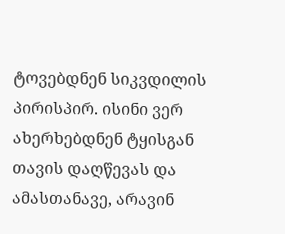ტოვებდნენ სიკვდილის პირისპირ. ისინი ვერ ახერხებდნენ ტყისგან თავის დაღწევას და ამასთანავე, არავინ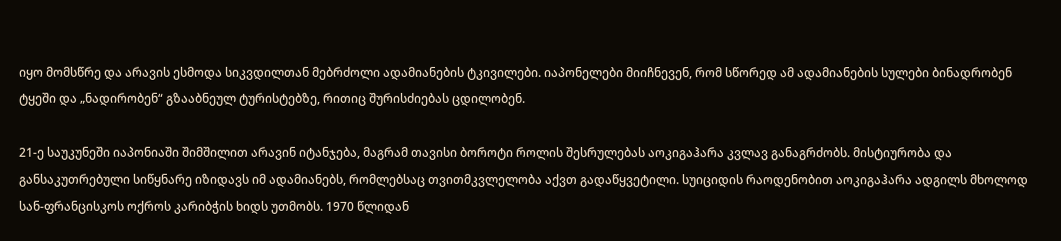იყო მომსწრე და არავის ესმოდა სიკვდილთან მებრძოლი ადამიანების ტკივილები. იაპონელები მიიჩნევენ, რომ სწორედ ამ ადამიანების სულები ბინადრობენ ტყეში და „ნადირობენ“ გზააბნეულ ტურისტებზე, რითიც შურისძიებას ცდილობენ.

21-ე საუკუნეში იაპონიაში შიმშილით არავინ იტანჯება, მაგრამ თავისი ბოროტი როლის შესრულებას აოკიგაჰარა კვლავ განაგრძობს. მისტიურობა და განსაკუთრებული სიწყნარე იზიდავს იმ ადამიანებს, რომლებსაც თვითმკვლელობა აქვთ გადაწყვეტილი. სუიციდის რაოდენობით აოკიგაჰარა ადგილს მხოლოდ სან-ფრანცისკოს ოქროს კარიბჭის ხიდს უთმობს. 1970 წლიდან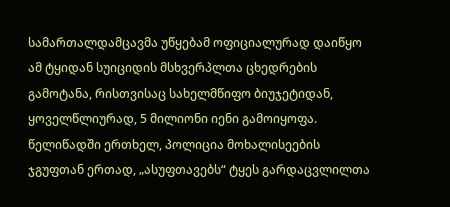სამართალდამცავმა უწყებამ ოფიციალურად დაიწყო ამ ტყიდან სუიციდის მსხვერპლთა ცხედრების გამოტანა, რისთვისაც სახელმწიფო ბიუჯეტიდან, ყოველწლიურად, 5 მილიონი იენი გამოიყოფა. წელიწადში ერთხელ, პოლიცია მოხალისეების ჯგუფთან ერთად, „ასუფთავებს“ ტყეს გარდაცვლილთა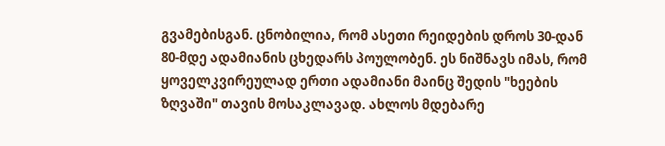გვამებისგან. ცნობილია, რომ ასეთი რეიდების დროს 30-დან 80-მდე ადამიანის ცხედარს პოულობენ. ეს ნიშნავს იმას, რომ ყოველკვირეულად ერთი ადამიანი მაინც შედის "ხეების ზღვაში" თავის მოსაკლავად. ახლოს მდებარე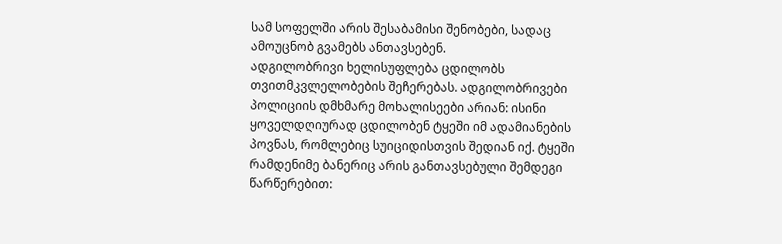სამ სოფელში არის შესაბამისი შენობები, სადაც ამოუცნობ გვამებს ანთავსებენ.
ადგილობრივი ხელისუფლება ცდილობს თვითმკვლელობების შეჩერებას. ადგილობრივები პოლიციის დმხმარე მოხალისეები არიან: ისინი ყოველდღიურად ცდილობენ ტყეში იმ ადამიანების პოვნას, რომლებიც სუიციდისთვის შედიან იქ. ტყეში რამდენიმე ბანერიც არის განთავსებული შემდეგი წარწერებით: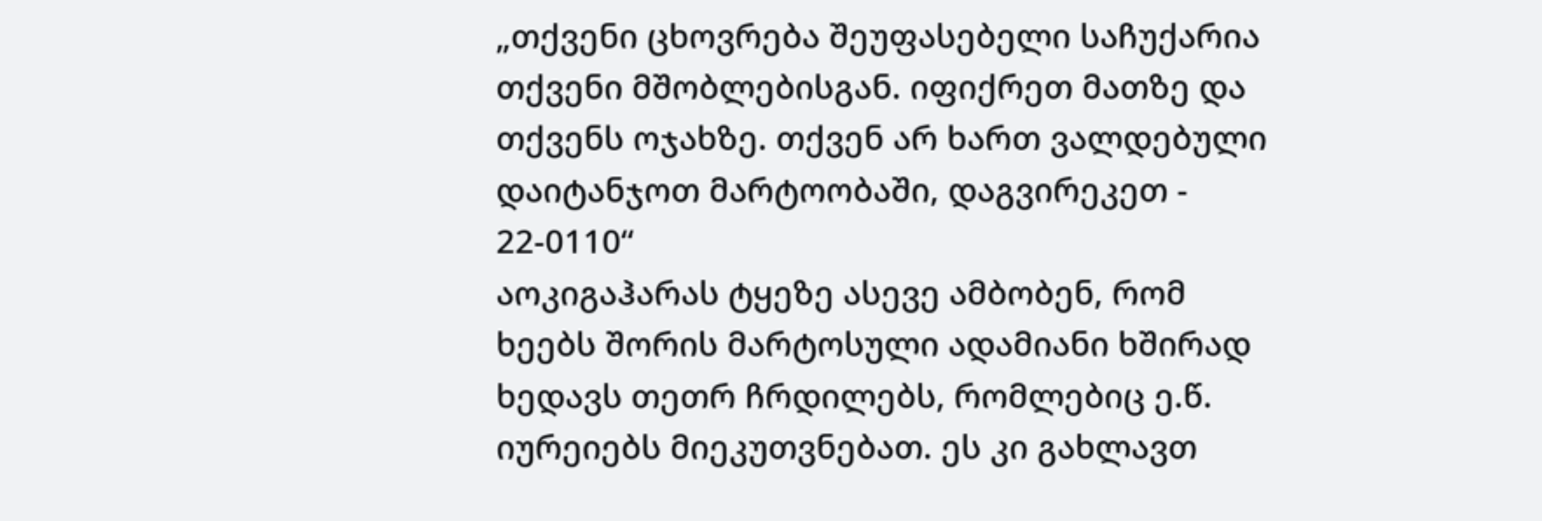„თქვენი ცხოვრება შეუფასებელი საჩუქარია თქვენი მშობლებისგან. იფიქრეთ მათზე და თქვენს ოჯახზე. თქვენ არ ხართ ვალდებული დაიტანჯოთ მარტოობაში, დაგვირეკეთ - 22-0110“
აოკიგაჰარას ტყეზე ასევე ამბობენ, რომ ხეებს შორის მარტოსული ადამიანი ხშირად ხედავს თეთრ ჩრდილებს, რომლებიც ე.წ. იურეიებს მიეკუთვნებათ. ეს კი გახლავთ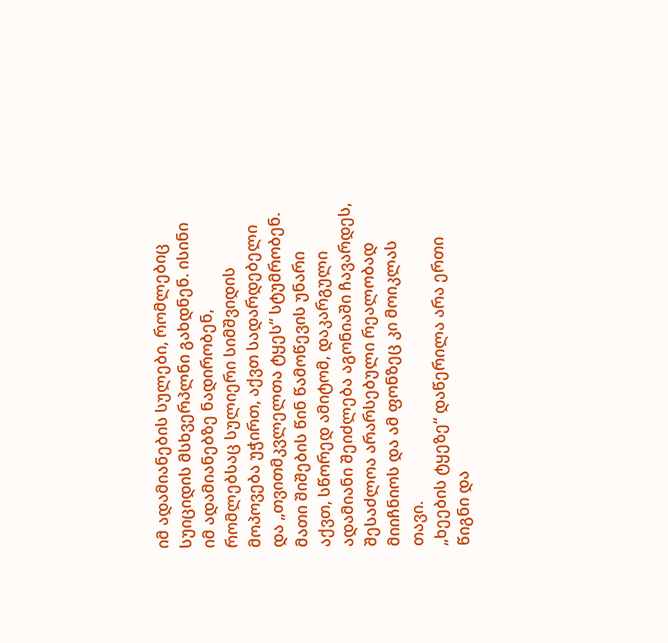იმ ადამიანების სულები, რომლებიც სუიციდის მსხვერპლნი გახდნენ. ისინი იმ ადამიანებზე ნადირობენ, რომლებსაც სულიერი სიმშვიდის მოპოვება უჭირთ, აქვთ სადარდებელი და „თვითმკვლელთა ტყეს“ სტუმრობენ. მათი შიშების წინ წამოწევის უნარი აქვთ, სწორედ ამიტომ, დაკარგული ადამიანი შეიძლება აგონიაში ჩავარდეს, შესაძლოა არარსებული რეალობად მიიჩნიოს და ამ ფონზეც კი მოიკლას თავი.
„ხეების ტყეზე“ დაწერილა არა ერთი წიგნი და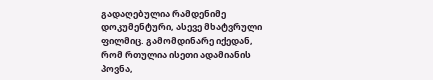გადაღებულია რამდენიმე დოკუმენტური, ასევე მხატვრული ფილმიც. გამომდინარე იქედან, რომ რთულია ისეთი ადამიანის პოვნა,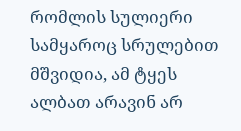რომლის სულიერი სამყაროც სრულებით მშვიდია, ამ ტყეს ალბათ არავინ არ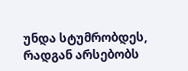უნდა სტუმრობდეს, რადგან არსებობს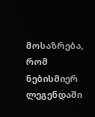მოსაზრება, რომ ნებისმიერ ლეგენდაში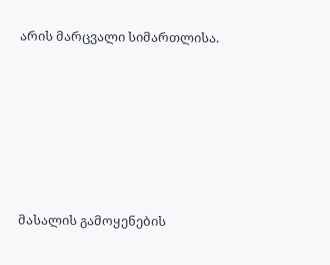არის მარცვალი სიმართლისა.






მასალის გამოყენების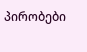პირობები